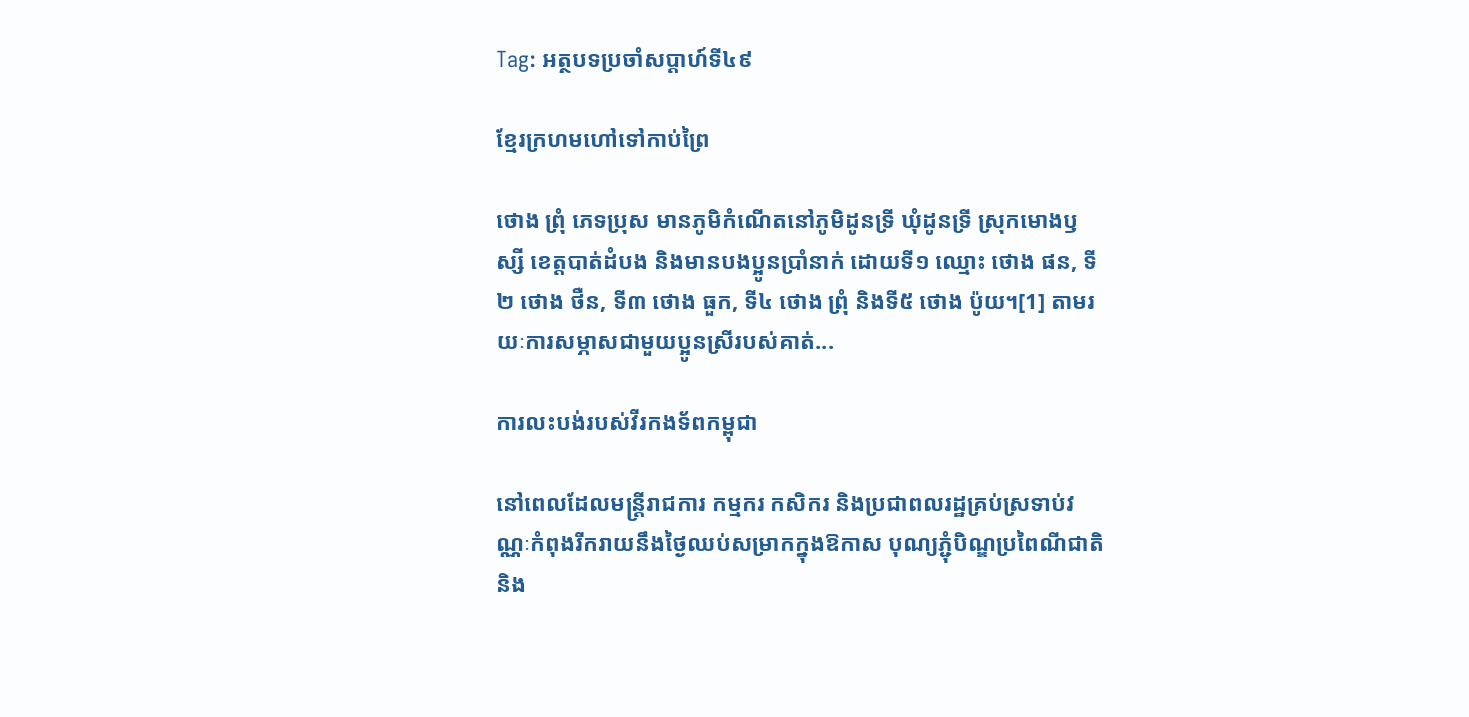Tag: អត្ថបទប្រចាំសប្តាហ៍ទី៤៩

ខ្មែរក្រហមហៅទៅកាប់ព្រៃ

ថោង ព្រុំ ភេទប្រុស មានភូមិកំណើតនៅភូមិដូនទ្រី ឃុំដូនទ្រី ស្រុកមោងឫស្សី ខេត្តបាត់ដំបង និងមានបងប្អូនប្រាំនាក់ ដោយទី១ ឈ្មោះ ថោង ផន, ទី២ ថោង ថឺន, ទី៣ ថោង ធួក, ទី៤ ថោង ព្រុំ និងទី៥ ថោង ប៉ូយ។[1] តាមរយៈការសម្ភាសជាមួយប្អូនស្រីរបស់គាត់...

ការលះបង់របស់វីរកងទ័ពកម្ពុជា

នៅពេលដែលមន្រ្តីរាជការ កម្មករ កសិករ និងប្រជាពលរដ្ឋគ្រប់ស្រទាប់វណ្ណៈកំពុងរីករាយនឹងថ្ងៃឈប់សម្រាកក្នុងឱកាស បុណ្យភ្ជុំបិណ្ឌប្រពៃណីជាតិ  និង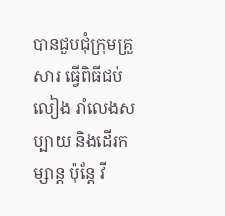បានជួបជុំក្រុមគ្រួសារ ធ្វើពិធីជប់លៀង រាំលេងសប្បាយ និងដើរកម្សាន្ត ប៉ុន្តែ វី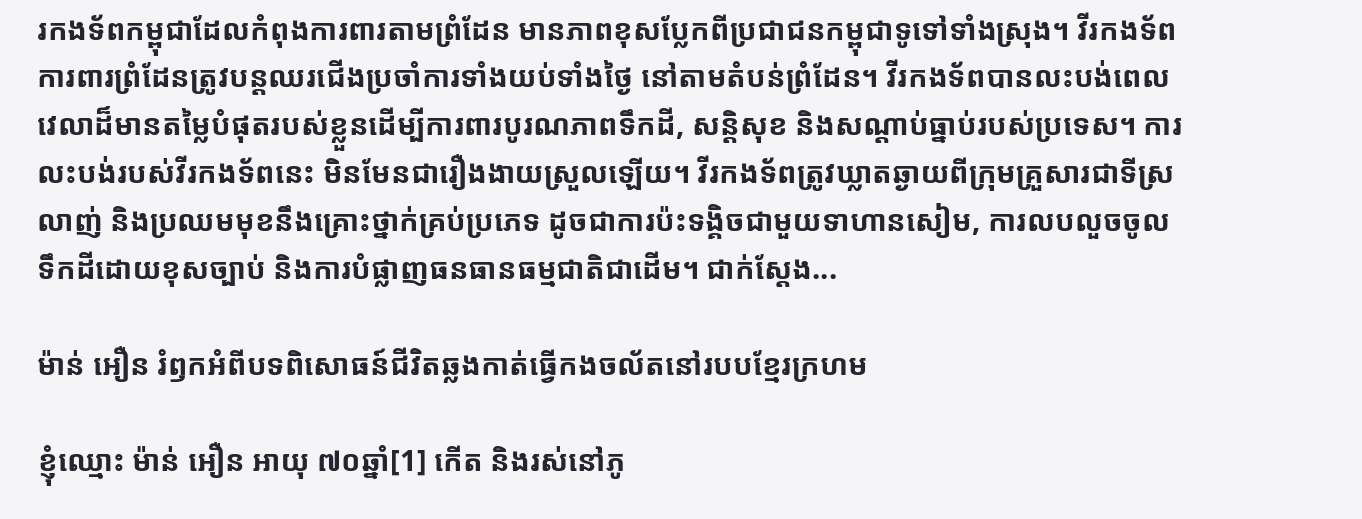រកងទ័ពកម្ពុជាដែលកំពុងការពារតាមព្រំដែន មានភាពខុសប្លែកពីប្រជាជនកម្ពុជាទូទៅទាំងស្រុង។ វីរកងទ័ពការពារព្រំដែនត្រូវបន្តឈរជើងប្រចាំការទាំងយប់ទាំងថ្ងៃ នៅតាមតំបន់ព្រំដែន។ វីរកងទ័ពបានលះបង់ពេលវេលាដ៏មានតម្លៃបំផុតរបស់ខ្លួនដើម្បីការពារបូរណភាពទឹកដី, សន្តិសុខ និងសណ្តាប់ធ្នាប់របស់ប្រទេស។ ការលះបង់របស់វីរកងទ័ពនេះ មិនមែនជារឿងងាយស្រួលឡើយ។ វីរកងទ័ពត្រូវឃ្លាតឆ្ងាយពីក្រុមគ្រួសារជាទីស្រលាញ់ និងប្រឈមមុខនឹងគ្រោះថ្នាក់គ្រប់ប្រភេទ ដូចជាការប៉ះទង្គិចជាមួយទាហានសៀម, ការលបលួចចូលទឹកដីដោយខុសច្បាប់ និងការបំផ្លាញធនធានធម្មជាតិជាដើម។ ជាក់ស្ដែង...

ម៉ាន់ អឿន រំឭកអំពីបទពិសោធន៍ជីវិតឆ្លងកាត់ធ្វើកងចល័តនៅរបបខ្មែរក្រហម

ខ្ញុំឈ្មោះ ម៉ាន់ អឿន អាយុ ៧០ឆ្នាំ[1] កើត និងរស់នៅភូ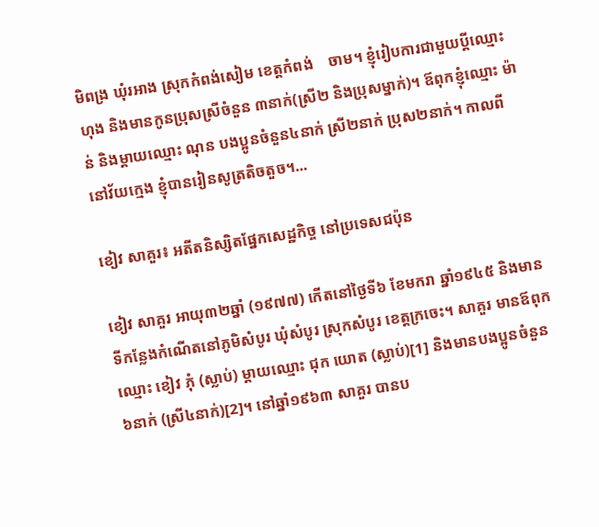មិពង្រ ឃុំរអាង ស្រុកកំពង់សៀម ខេត្តកំពង់    ចាម។ ខ្ញុំរៀបការជាមួយប្ដីឈ្មោះ ហុង និងមានកូនប្រុសស្រីចំនួន ៣នាក់(ស្រី២ និងប្រុសម្នាក់)។ ឪពុកខ្ញុំឈ្មោះ ម៉ាន់ និងម្ដាយឈ្មោះ ណុន បងប្អូនចំនួន៤នាក់ ស្រី២នាក់ ប្រុស២នាក់។ កាលពីនៅវ័យក្មេង ខ្ញុំបានរៀនសូត្រតិចតួច។...

ខៀវ សាគួរ៖ អតីតនិស្សិតផ្នែកសេដ្ឋកិច្ច នៅប្រទេសជប៉ុន

ខៀវ សាគួរ អាយុ៣២ឆ្នាំ (១៩៧៧) កើតនៅថ្ងៃទី៦ ខែមករា ឆ្នាំ១៩៤៥ និងមានទីកន្លែងកំណើតនៅភូមិសំបូរ ឃុំសំបូរ ស្រុកសំបូរ ខេត្តក្រចេះ។ សាគួរ មានឪពុកឈ្មោះ ខៀវ ភុំ (ស្លាប់) ម្ដាយឈ្មោះ ជុក យោត (ស្លាប់)[1] និងមានបងប្អូនចំនួន៦នាក់ (ស្រី៤នាក់)[2]។ នៅឆ្នាំ១៩៦៣ សាគួរ បានប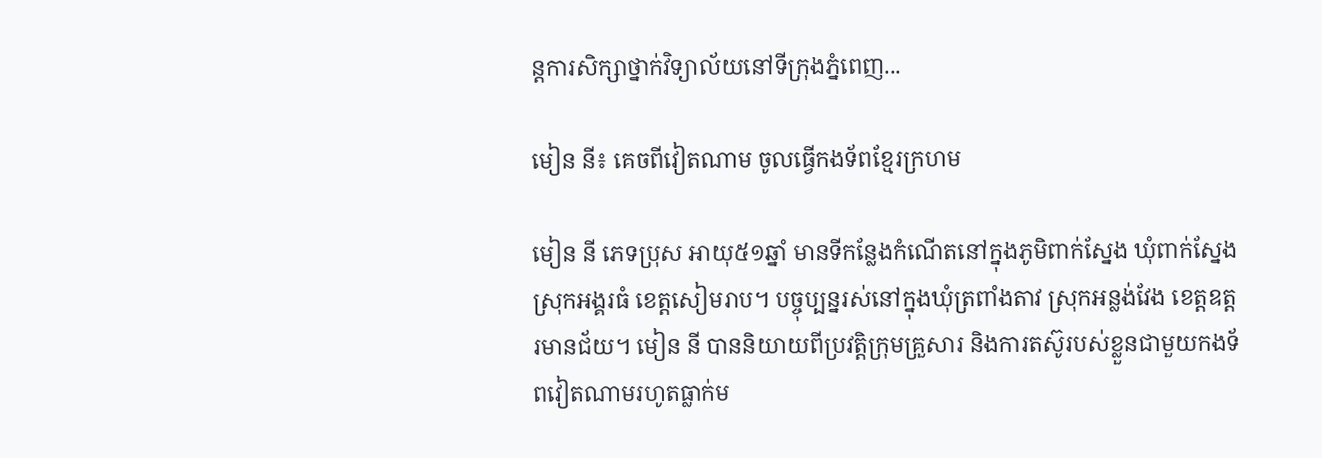ន្តការសិក្សាថ្នាក់វិទ្យាល័យនៅទីក្រុងភ្នំពេញ...

មៀន នី៖ គេចពីវៀតណាម ចូលធ្វើកងទ័ពខ្មែរក្រហម

មៀន នី ភេទប្រុស អាយុ៥១ឆ្នាំ មានទីកន្លែងកំណើតនៅក្នុងភូមិពាក់ស្នែង ឃុំពាក់ស្នែង ស្រុកអង្គរធំ ខេត្ដសៀមរាប។ បច្ចុប្បន្នរស់នៅក្នុងឃុំត្រពាំងតាវ ស្រុកអន្លង់វែង ខេត្ដឧត្ដរមានជ័យ។ មៀន នី បាននិយាយពីប្រវត្ដិក្រុមគ្រួសារ និងការតស៊ូរបស់ខ្លួនជាមួយកងទ័ពវៀតណាមរហូតធ្លាក់ម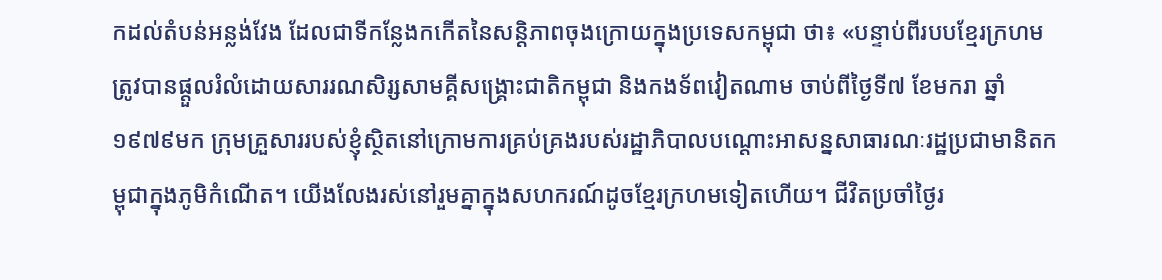កដល់តំបន់អន្លង់វែង ដែលជាទីកន្លែងកកើតនៃសន្ដិភាពចុងក្រោយក្នុងប្រទេសកម្ពុជា ថា៖ «បន្ទាប់ពីរបបខ្មែរក្រហមត្រូវបានផ្ដួលរំលំដោយសាររណសិរ្សសាមគ្គីសង្គ្រោះជាតិកម្ពុជា និងកងទ័ពវៀតណាម ចាប់ពីថ្ងៃទី៧ ខែមករា ឆ្នាំ១៩៧៩មក ក្រុមគ្រួសាររបស់ខ្ញុំស្ថិតនៅក្រោមការគ្រប់គ្រងរបស់រដ្ឋាភិបាលបណ្ដោះអាសន្នសាធារណៈរដ្ឋប្រជាមានិតកម្ពុជាក្នុងភូមិកំណើត។ យើងលែងរស់នៅរួមគ្នាក្នុងសហករណ៍ដូចខ្មែរក្រហមទៀតហើយ។ ជីវិតប្រចាំថ្ងៃរ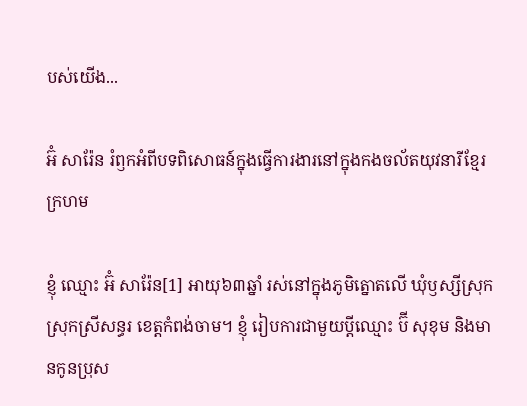បស់យើង...

អ៊ំ សារ៉ែន រំឭកអំពីបទពិសោធន៍ក្នុងធ្វើការងារនៅក្នុងកងចល័តយុវនារីខ្មែរក្រហម

ខ្ញុំ ឈ្មោះ អ៊ំ សារ៉ែន[1] អាយុ៦៣ឆ្នាំ រស់នៅក្នុងភូមិត្នោតលើ ឃុំឫស្សីស្រុក ស្រុកស្រីសន្ធរ ខេត្តកំពង់ចាម។ ខ្ញុំ រៀបការជាមួយប្ដីឈ្មោះ ប៊ី សុខុម និងមានកូនប្រុស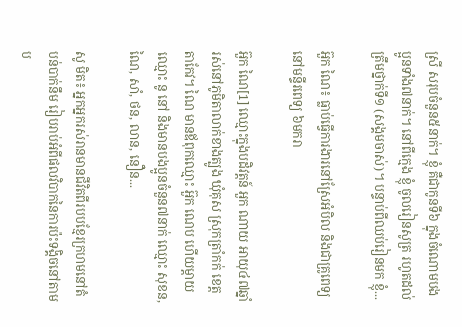ស្រី សរុបចំនួន៥នាក់។ ខ្ញុំ គឺជាកូនទី៦ ក្នុងចំណោមបងប្អូនទាំង៧នាក់។ នៅពីក្មេង ខ្ញុំ ចូលរៀនសូត្រ រហូតដល់ត្រឹមថ្នាក់ទី១ (សង្គមចាស់)។ បន្ទាប់ពីឈប់រៀនមក ខ្ញុំ...

អ៊ួក ណៃ៖ ធ្លាប់ធ្វើការងារនៅស្រែអំបិល និងជាគ្រូពេទ្យ នៅមន្ទីរពេទ្យ ៦មករា

អ៊ួក ណៃ[1] ឈ្មោះក្នុងបដិវត្តន៍ អួក ណាយ អាយុ៤៧ឆ្នាំ រស់នៅភូមិតាលាក់ខាងត្បូង ឃុំគុស ស្រុកត្រាំកក់ ខេត្តតាកែវ។ ណៃ មានឪពុកឈ្មោះ អ៊ួក ណេប ហើយម្ដាយឈ្មោះ នូ នៅ និងមានបងប្អូនចំនួន៧នាក់ ឈ្មោះ សុខន, ណៃ, សាំ, ថន, លាន, នឿន...

សូ មិត៖ អ្នកអ្នករស់រានមានជីវិតពីរបបខ្មែរក្រហមនៅតំបន់បាក់នឹម រៀបរាប់អំពីផលវិបាកនៃការប៉ះទង្គិចនៅតាមប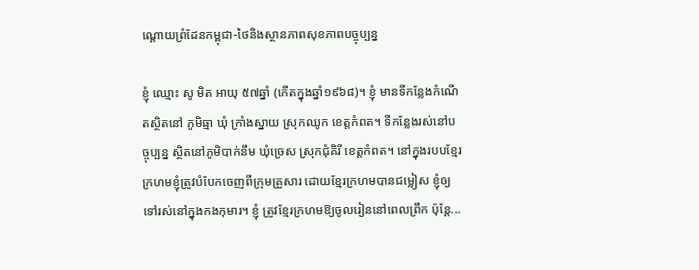ណ្តោយព្រំដែនកម្ពុជា-ថៃនិងស្ថានភាពសុខភាពបច្ចុប្បន្ន

ខ្ញុំ ឈ្មោះ សូ មិត អាយុ ៥៧ឆ្នាំ (កើតក្នុងឆ្នាំ១៩៦៨)។ ខ្ញុំ មានទីកន្លែងកំណើតស្ថិតនៅ ភូមិធ្មា ឃុំ ក្រាំងស្នាយ ស្រុកឈូក ខេត្តកំពត។ ទីកន្លែងរស់នៅបច្ចុប្បន្ន ស្ថិតនៅភូមិបាក់នឹម ឃុំច្រេស ស្រុកជុំគិរី ខេត្តកំពត។ នៅក្នុងរបបខ្មែរក្រហមខ្ញុំត្រូវបំបែកចេញពីក្រុមគ្រួសារ ដោយខ្មែរក្រហមបានជម្លៀស ខ្ញុំឲ្យទៅរស់នៅក្នុងកងកុមារ។ ខ្ញុំ ត្រូវខ្មែរក្រហមឱ្យចូលរៀននៅពេលព្រឹក ប៉ុន្តែ...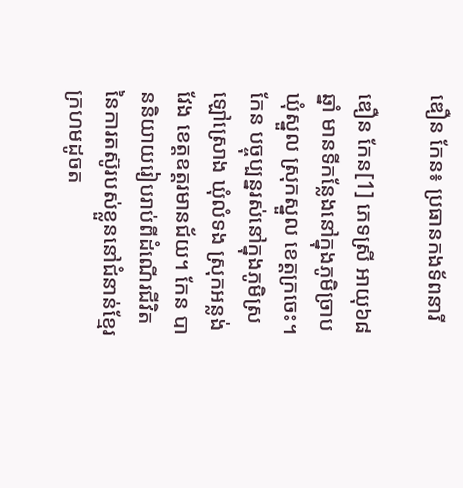ឌឿន កែន៖ ប្រធានកងទ័ពនារី

ឌឿន កែន[1] ភេទស្រី អាយុ៦៨ឆ្នាំ មានទីកន្លែងនៅក្នុងភូមិច្រាប ឃុំស្នួល ស្រុកស្នួល ខេត្តក្រចេះ។ កែន បច្ចុប្បន្នរស់នៅក្នុងភូមិស្រឡៅស្រោង ឃុំលំទង ស្រុកអន្លង់វែង ខេត្តឧត្តរមានជ័យ។ កែន បាននិយាយរៀបរាប់ពីដំណើរជីវិតនៃការតស៊ូរបស់ខ្លួននៅជំនាន់ខ្មែរក្រហមដូចត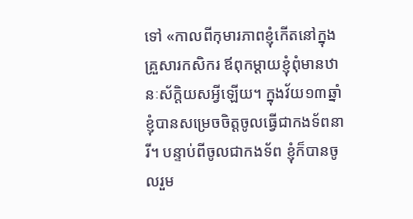ទៅ «កាលពីកុមារភាពខ្ញុំកើតនៅក្នុងគ្រួសារកសិករ ឪពុកម្ដាយខ្ញុំពុំមានឋានៈស័ក្តិយសអ្វីឡើយ។ ក្នុងវ័យ១៣ឆ្នាំ ខ្ញុំបានសម្រេចចិត្តចូលធ្វើជាកងទ័ពនារី។ បន្ទាប់ពីចូលជាកងទ័ព ខ្ញុំក៏បានចូលរួម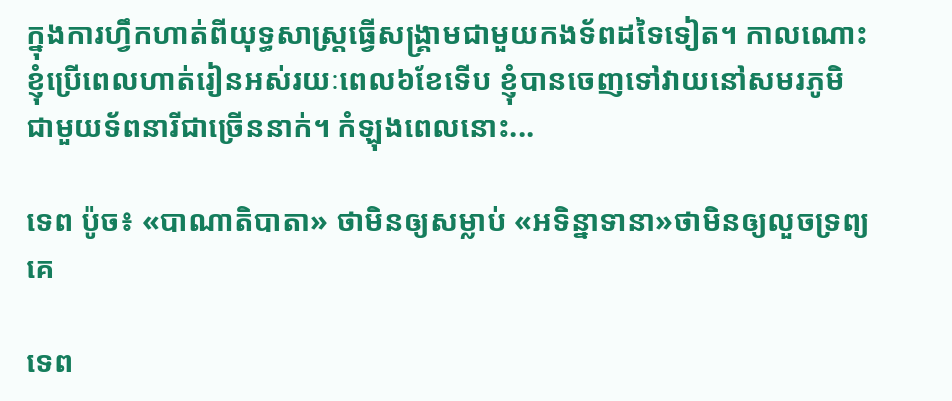ក្នុងការហ្វឹកហាត់ពីយុទ្ធសាស្ត្រធ្វើសង្គ្រាមជាមួយកងទ័ពដទៃទៀត។ កាលណោះ ខ្ញុំប្រើពេលហាត់រៀនអស់រយៈពេល៦ខែទើប ខ្ញុំបានចេញទៅវាយនៅសមរភូមិជាមួយទ័ពនារីជាច្រើននាក់។ កំឡុងពេលនោះ...

ទេព ប៉ូច៖ «បាណាតិបាតា» ថាមិនឲ្យសម្លាប់ «អទិន្នាទានា»ថាមិនឲ្យលួចទ្រព្យគេ

ទេព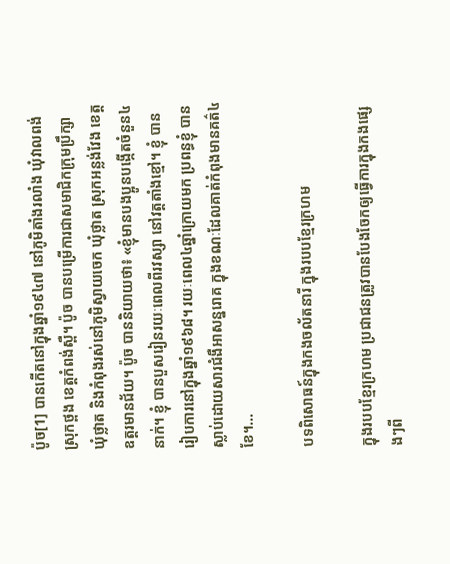ប៉ូច[1] បានកើតនៅក្នុងឆ្នាំ១៩៤៧ នៅភូមិតាំងរលាំង ឃុំវាលពង់ ស្រុកថ្ពង ខេត្តកំពង់ស្ពឺ។ ប៉ូច បានបម្រើការជាសមាជិកក្រុមប្រឹក្សាឃុំថ្លាត និងកំពុងរស់នៅភូមិស្វាយចេក ឃុំថ្លាត ស្រុកអន្លង់វែង ខេត្តឧត្តរមានជ័យ។ ប៉ូច បាននិយាយថា៖ «ខ្ញុំមានបងប្អូនបង្កើតចំនួន៤នាក់។ ខ្ញុំ បានបួសរៀនរយៈពេលពីរវស្សា នៅវត្តតាំងខ្មៅ។ ខ្ញុំ បានរៀបការនៅក្នុងឆ្នាំ១៩៦៨។ រយៈពេល៤ឆ្នាំក្រោយមក ប្រពន្ធខ្ញុំ បានស្លាប់ដោយសារជំងឺអាសន្នរោគ ក្នុងខណៈដែលគាត់កំពុងមានគត៌៤ខែ។...

បទពិសោធន៍ក្នុងកងចល័តនារី ក្នុងរបបខ្មែរក្រហម

ក្នុងរបបខ្មែរក្រហម ប្រជាជនត្រូវបានបែងចែកឲ្យធ្វើការក្នុងកងផ្សេងៗពី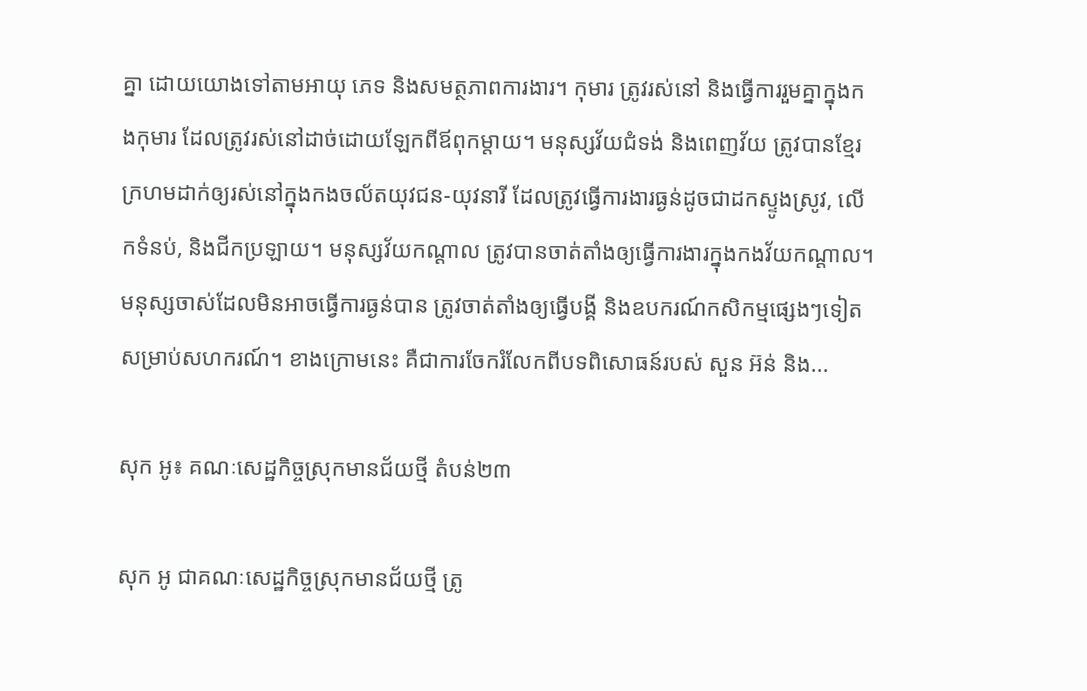គ្នា ដោយយោងទៅតាមអាយុ ភេទ និងសមត្ថភាពការងារ។ កុមារ ត្រូវរស់នៅ និងធ្វើការរួមគ្នាក្នុងកងកុមារ ដែលត្រូវរស់នៅដាច់ដោយឡែកពីឪពុកម្ដាយ។ មនុស្សវ័យជំទង់ និងពេញវ័យ ត្រូវបានខ្មែរក្រហមដាក់ឲ្យរស់នៅក្នុងកងចល័តយុវជន-យុវនារី ដែលត្រូវធ្វើការងារធ្ងន់ដូចជាដកស្ទូងស្រូវ, លើកទំនប់, និងជីកប្រឡាយ។ មនុស្សវ័យកណ្ដាល ត្រូវបានចាត់តាំងឲ្យធ្វើការងារក្នុងកងវ័យកណ្ដាល។ មនុស្សចាស់ដែលមិនអាចធ្វើការធ្ងន់បាន ត្រូវចាត់តាំងឲ្យធ្វើបង្គី និងឧបករណ៍កសិកម្មផ្សេងៗទៀតសម្រាប់សហករណ៍។ ខាងក្រោមនេះ គឺជាការចែករំលែកពីបទពិសោធន៍របស់ សួន អ៊ន់ និង...

សុក អូ៖ គណៈសេដ្ឋកិច្ចស្រុកមានជ័យថ្មី តំបន់២៣

សុក អូ ជាគណៈសេដ្ឋកិច្ចស្រុកមានជ័យថ្មី ត្រូ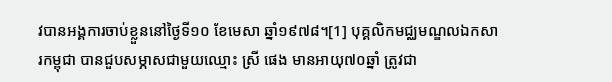វបានអង្គការចាប់ខ្លួននៅថ្ងៃទី១០ ខែមេសា ឆ្នាំ១៩៧៨។[1] បុគ្គលិកមជ្ឈមណ្ឌលឯកសារកម្ពុជា បានជួបសម្ភាសជាមួយឈ្មោះ ស្រី ផេង មានអាយុ៧០ឆ្នាំ ត្រូវជា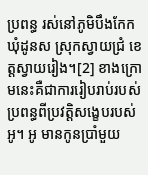ប្រពន្ធ រស់នៅភូមិបឹងកែក ឃុំដូនស ស្រុកស្វាយជ្រំ ខេត្តស្វាយរៀង។[2] ខាងក្រោមនេះគឺជាការរៀបរាប់របស់ប្រពន្ធពីប្រវត្តិសង្ខេបរបស់អូ។ អូ មានកូនប្រាំមួយ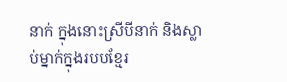នាក់ ក្នុងនោះស្រីបីនាក់ និងស្លាប់ម្នាក់ក្នុងរបបខ្មែរ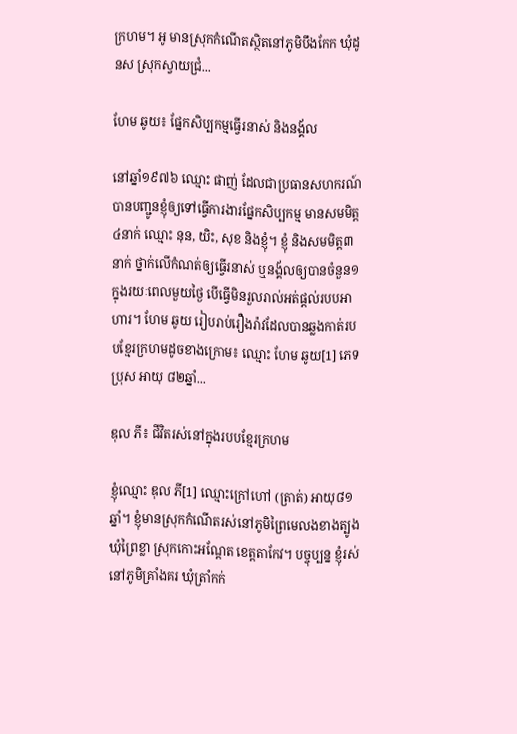ក្រហម។ អូ មានស្រុកកំណើតស្ថិតនៅភូមិបឹងកែក ឃុំដូនស ស្រុកស្វាយជ្រំ...

ហែម ឆូយ៖ ផ្នែកសិប្បកម្មធ្វើរនាស់ និងនង្គ័ល

នៅឆ្នាំ១៩៧៦ ឈ្មោះ ផាញ់ ដែលជាប្រធានសហករណ៍បានបញ្ជូនខ្ញុំឲ្យទៅធ្វើការងារផ្នែកសិប្បកម្ម មានសមមិត្ត៤នាក់ ឈ្មោះ នុន, យិះ, សុខ និងខ្ញុំ។ ខ្ញុំ និងសមមិត្ត៣នាក់ ថ្នាក់លើកំណត់ឲ្យធ្វើរនាស់ ឬនង្គ័លឲ្យបានចំនួន១ ក្នុងរយៈពេលមួយថ្ងៃ បើធ្វើមិនរួលរាល់អត់ផ្តល់របបអាហារ។ ហែម ឆូយ រៀបរាប់រឿងរ៉ាវដែលបានឆ្លងកាត់របបខ្មែរក្រហមដូចខាងក្រោម៖ ឈ្មោះ ហែម ឆូយ[1] ភេទប្រុស អាយុ ៨២ឆ្នាំ...

ឌុល ភី៖ ជីវិតរស់នៅក្នុងរបបខ្មែរក្រហម

ខ្ញុំឈ្មោះ ឌុល ភី[1] ឈ្មោះក្រៅហៅ (ត្រាត់) អាយុ៨១ឆ្នាំ។ ខ្ញុំមានស្រុកកំណើតរស់នៅភូមិព្រៃមេលងខាងត្បូង ឃុំព្រៃខ្លា ស្រុកកោះអណ្ដែត ខេត្តតាកែវ។ បច្ចុប្បន្ន ខ្ញុំរស់នៅភូមិគ្រាំងគរ ឃុំត្រាំកក់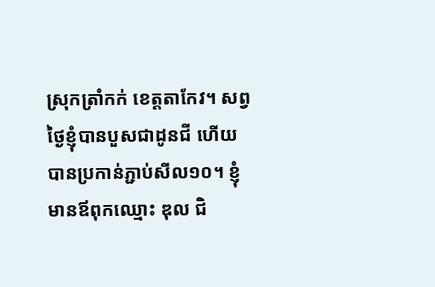ស្រុកត្រាំកក់ ខេត្តតាកែវ។ សព្វថ្ងៃខ្ញុំបានបួសជាដូនជី ហើយបានប្រកាន់ភ្ជាប់សីល១០។ ខ្ញុំមានឪពុកឈ្មោះ ឌុល ជិ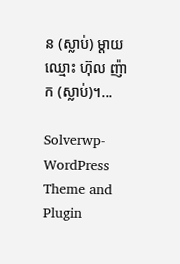ន (ស្លាប់) ម្ដាយឈ្មោះ ហ៊ុល ញ៉ាក (ស្លាប់)។...

Solverwp- WordPress Theme and Plugin